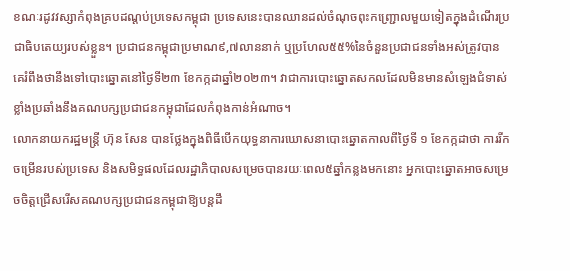ខណៈរដូវវស្សាកំពុងគ្របដណ្ដប់ប្រទេសកម្ពុជា ប្រទេសនេះបានឈានដល់ចំណុចពុះកញ្ជ្រោលមួយទៀតក្នុងដំណើរប្រជាធិបតេយ្យរបស់ខ្លួន។ ប្រជាជនកម្ពុជាប្រមាណ៩,៧លាននាក់ ឬប្រហែល៥៥%នៃចំនួនប្រជាជនទាំងអស់ត្រូវបានគេរំពឹងថានឹងទៅបោះឆ្នោតនៅថ្ងៃទី២៣ ខែកក្កដាឆ្នាំ២០២៣។ វាជាការបោះឆ្នោតសកលដែលមិនមានសំឡេងជំទាស់ខ្លាំងប្រឆាំងនឹងគណបក្សប្រជាជនកម្ពុជាដែលកំពុងកាន់អំណាច។
លោកនាយករដ្ឋមន្ត្រី ហ៊ុន សែន បានថ្លែងក្នុងពិធីបើកយុទ្ធនាការឃោសនាបោះឆ្នោតកាលពីថ្ងៃទី ១ ខែកក្កដាថា ការរីកចម្រើនរបស់ប្រទេស និងសមិទ្ធផលដែលរដ្ឋាភិបាលសម្រេចបានរយៈពេល៥ឆ្នាំកន្លងមកនោះ អ្នកបោះឆ្នោតអាចសម្រេចចិត្តជ្រើសរើសគណបក្សប្រជាជនកម្ពុជាឱ្យបន្តដឹ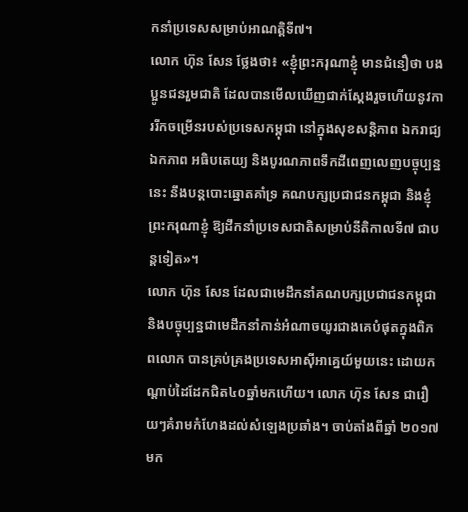កនាំប្រទេសសម្រាប់អាណត្តិទី៧។
លោក ហ៊ុន សែន ថ្លែងថា៖ «ខ្ញុំព្រះករុណាខ្ញុំ មានជំនឿថា បងប្អូនជនរួមជាតិ ដែលបានមើលឃើញជាក់ស្តែងរួចហើយនូវការរីកចម្រើនរបស់ប្រទេសកម្ពុជា នៅក្នុងសុខសន្តិភាព ឯករាជ្យ ឯកភាព អធិបតេយ្យ និងបូរណភាពទឹកដីពេញលេញបច្ចុប្បន្ននេះ នឹងបន្តបោះឆ្នោតគាំទ្រ គណបក្សប្រជាជនកម្ពុជា និងខ្ញុំព្រះករុណាខ្ញុំ ឱ្យដឹកនាំប្រទេសជាតិសម្រាប់នីតិកាលទី៧ ជាបន្តទៀត»។
លោក ហ៊ុន សែន ដែលជាមេដឹកនាំគណបក្សប្រជាជនកម្ពុជា និងបច្ចុប្បន្នជាមេដឹកនាំកាន់អំណាចយូរជាងគេបំផុតក្នុងពិភពលោក បានគ្រប់គ្រងប្រទេសអាស៊ីអាគ្នេយ៍មួយនេះ ដោយកណ្តាប់ដៃដែកជិត៤០ឆ្នាំមកហើយ។ លោក ហ៊ុន សែន ជារឿយៗគំរាមកំហែងដល់សំឡេងប្រឆាំង។ ចាប់តាំងពីឆ្នាំ ២០១៧មក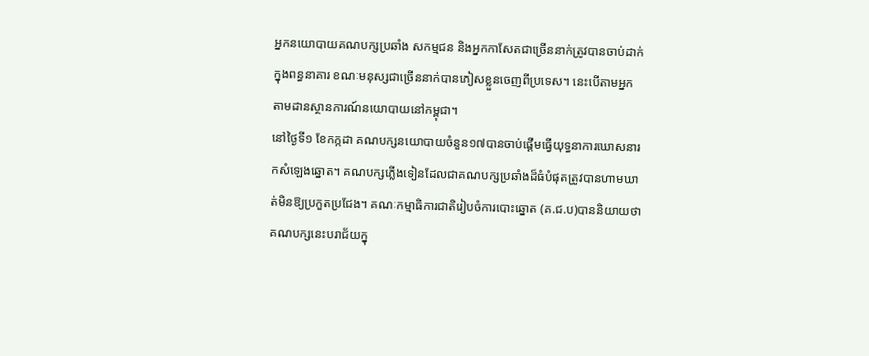អ្នកនយោបាយគណបក្សប្រឆាំង សកម្មជន និងអ្នកកាសែតជាច្រើននាក់ត្រូវបានចាប់ដាក់ក្នុងពន្ធនាគារ ខណៈមនុស្សជាច្រើននាក់បានភៀសខ្លួនចេញពីប្រទេស។ នេះបើតាមអ្នកតាមដានស្ថានការណ៍នយោបាយនៅកម្ពុជា។
នៅថ្ងៃទី១ ខែកក្កដា គណបក្សនយោបាយចំនួន១៧បានចាប់ផ្តើមធ្វើយុទ្ធនាការឃោសនារកសំឡេងឆ្នោត។ គណបក្សភ្លើងទៀនដែលជាគណបក្សប្រឆាំងដ៏ធំបំផុតត្រូវបានហាមឃាត់មិនឱ្យប្រកួតប្រជែង។ គណៈកម្មាធិការជាតិរៀបចំការបោះឆ្នោត (គ.ជ.ប)បាននិយាយថា គណបក្សនេះបរាជ័យក្នុ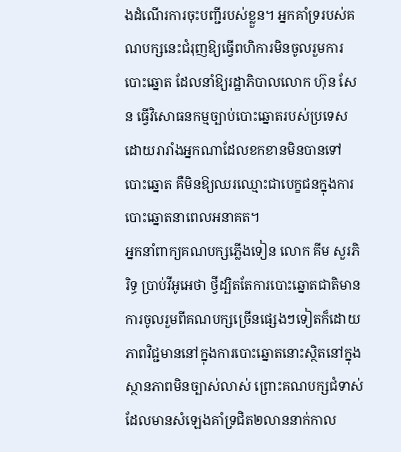ងដំណើរការចុះបញ្ជីរបស់ខ្លួន។ អ្នកគាំទ្ររបស់គណបក្សនេះជំរុញឱ្យធ្វើពហិការមិនចូលរួមការបោះឆ្នោត ដែលនាំឱ្យរដ្ឋាភិបាលលោក ហ៊ុន សែន ធ្វើវិសោធនកម្មច្បាប់បោះឆ្នោតរបស់ប្រទេស ដោយរារាំងអ្នកណាដែលខកខានមិនបានទៅបោះឆ្នោត គឺមិនឱ្យឈរឈ្មោះជាបេក្ខជនក្នុងការបោះឆ្នោតនាពេលអនាគត។
អ្នកនាំពាក្យគណបក្សភ្លើងទៀន លោក គីម សួរភិរិទ្ធ ប្រាប់វីអូអេថា ថ្វីដ្បិតតែការបោះឆ្នោតជាតិមានការចូលរួមពីគណបក្សច្រើនផ្សេងៗទៀតក៏ដោយ ភាពវិជ្ជមាននៅក្នុងការបោះឆ្នោតនោះស្ថិតនៅក្នុងស្ថានភាពមិនច្បាស់លាស់ ព្រោះគណបក្សជំទាស់ដែលមានសំឡេងគាំទ្រជិត២លាននាក់កាល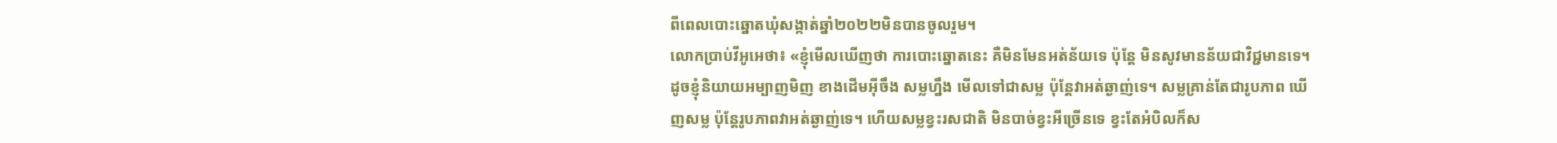ពីពេលបោះឆ្នោតឃុំសង្កាត់ឆ្នាំ២០២២មិនបានចូលរួម។
លោកប្រាប់វីអូអេថា៖ «ខ្ញុំមើលឃើញថា ការបោះឆ្នោតនេះ គឺមិនមែនអត់ន័យទេ ប៉ុន្តែ មិនសូវមានន័យជាវិជ្ជមានទេ។ ដូចខ្ញុំនិយាយអម្បាញមិញ ខាងដើមអ៊ីចឹង សម្លហ្នឹង មើលទៅជាសម្ល ប៉ុន្តែវាអត់ឆ្ងាញ់ទេ។ សម្លគ្រាន់តែជារូបភាព ឃើញសម្ល ប៉ុន្តែរូបភាពវាអត់ឆ្ងាញ់ទេ។ ហើយសម្លខ្វះរសជាតិ មិនបាច់ខ្វះអីច្រើនទេ ខ្វះតែអំបិលក៏ស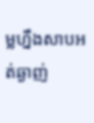ម្លហ្នឹងសាបអត់ឆ្ងាញ់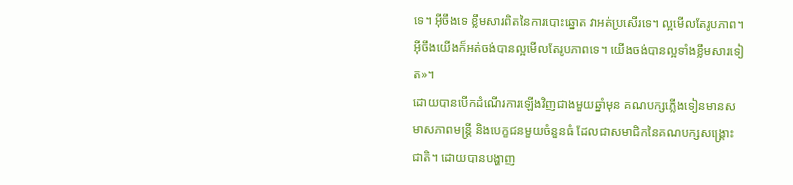ទេ។ អ៊ីចឹងទេ ខ្លឹមសារពិតនៃការបោះឆ្នោត វាអត់ប្រសើរទេ។ ល្អមើលតែរូបភាព។ អ៊ីចឹងយើងក៏អត់ចង់បានល្អមើលតែរូបភាពទេ។ យើងចង់បានល្អទាំងខ្លឹមសារទៀត»។
ដោយបានបើកដំណើរការឡើងវិញជាងមួយឆ្នាំមុន គណបក្សភ្លើងទៀនមានសមាសភាពមន្ត្រី និងបេក្ខជនមួយចំនួនធំ ដែលជាសមាជិកនៃគណបក្សសង្គ្រោះជាតិ។ ដោយបានបង្ហាញ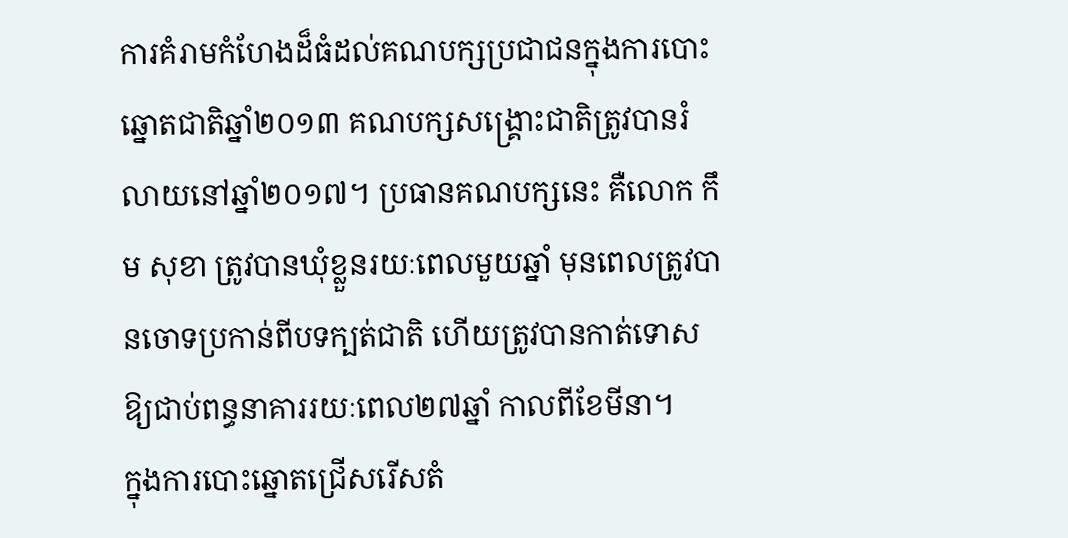ការគំរាមកំហែងដ៏ធំដល់គណបក្សប្រជាជនក្នុងការបោះឆ្នោតជាតិឆ្នាំ២០១៣ គណបក្សសង្គ្រោះជាតិត្រូវបានរំលាយនៅឆ្នាំ២០១៧។ ប្រធានគណបក្សនេះ គឺលោក កឹម សុខា ត្រូវបានឃុំខ្លួនរយៈពេលមួយឆ្នាំ មុនពេលត្រូវបានចោទប្រកាន់ពីបទក្បត់ជាតិ ហើយត្រូវបានកាត់ទោសឱ្យជាប់ពន្ធនាគាររយៈពេល២៧ឆ្នាំ កាលពីខែមីនា។
ក្នុងការបោះឆ្នោតជ្រើសរើសតំ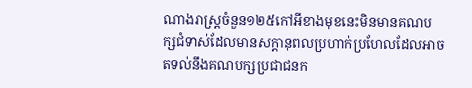ណាងរាស្រ្តចំនួន១២៥កៅអីខាងមុខនេះមិនមានគណបក្សជំទាស់ដែលមានសក្តានុពលប្រហាក់ប្រហែលដែលអាចតទល់នឹងគណបក្សប្រជាជនក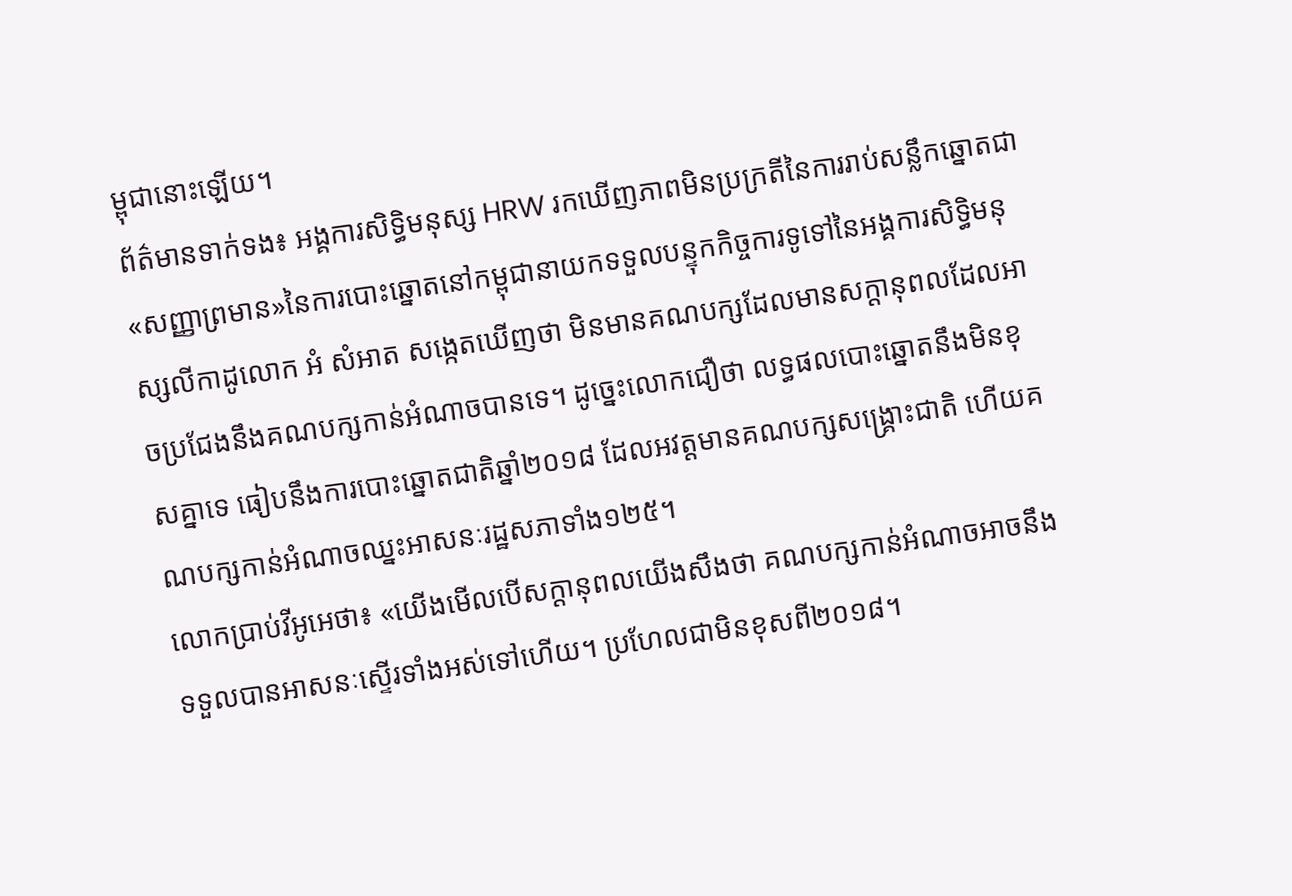ម្ពុជានោះឡើយ។
ព័ត៌មានទាក់ទង៖ អង្គការសិទ្ធិមនុស្ស HRW រកឃើញភាពមិនប្រក្រតីនៃការរាប់សន្លឹកឆ្នោតជា«សញ្ញាព្រមាន»នៃការបោះឆ្នោតនៅកម្ពុជានាយកទទួលបន្ទុកកិច្ចការទូទៅនៃអង្គការសិទ្ធិមនុស្សលីកាដូលោក អំ សំអាត សង្កេតឃើញថា មិនមានគណបក្សដែលមានសក្ដានុពលដែលអាចប្រជែងនឹងគណបក្សកាន់អំណាចបានទេ។ ដូច្នេះលោកជឿថា លទ្ធផលបោះឆ្នោតនឹងមិនខុសគ្នាទេ ធៀបនឹងការបោះឆ្នោតជាតិឆ្នាំ២០១៨ ដែលអវត្តមានគណបក្សសង្រ្គោះជាតិ ហើយគណបក្សកាន់អំណាចឈ្នះអាសនៈរដ្ឋសភាទាំង១២៥។
លោកប្រាប់វីអូអេថា៖ «យើងមើលបើសក្តានុពលយើងសឹងថា គណបក្សកាន់អំណាចអាចនឹងទទួលបានអាសនៈស្ទើរទាំងអស់ទៅហើយ។ ប្រហែលជាមិនខុសពី២០១៨។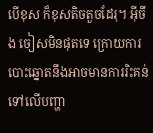បើខុស ក៏ខុសតិចតួចដែរុ។ អ៊ីចឹង ចៀសមិនផុតទេ ក្រោយការបោះឆ្នោតនឹងអាចមានការរិះគន់ទៅលើបញ្ហា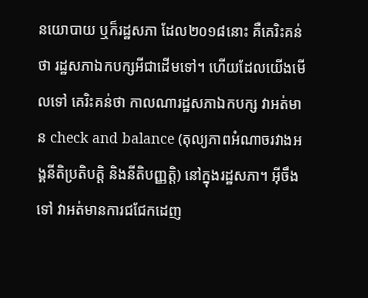នយោបាយ ឬក៏រដ្ឋសភា ដែល២០១៨នោះ គឺគេរិះគន់ថា រដ្ឋសភាឯកបក្សអីជាដើមទៅ។ ហើយដែលយើងមើលទៅ គេរិះគន់ថា កាលណារដ្ឋសភាឯកបក្ស វាអត់មាន check and balance (តុល្យភាពអំណាចរវាងអង្គនីតិប្រតិបត្តិ និងនីតិបញ្ញត្តិ) នៅក្នុងរដ្ឋសភា។ អ៊ីចឹងទៅ វាអត់មានការជជែកដេញ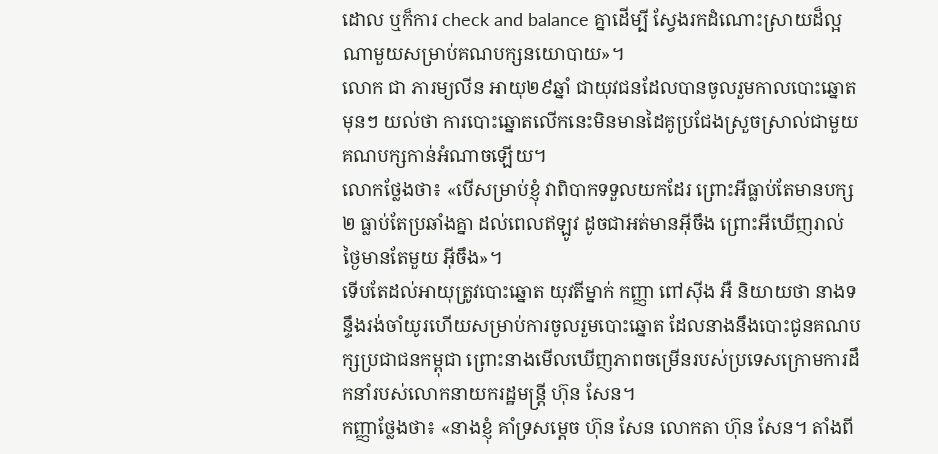ដោល ឬក៏ការ check and balance គ្នាដើម្បី ស្វែងរកដំណោះស្រាយដ៏ល្អណាមួយសម្រាប់គណបក្សនយោបាយ»។
លោក ជា ភារម្យលីន អាយុ២៩ឆ្នាំ ជាយុវជនដែលបានចូលរួមកាលបោះឆ្នោតមុនៗ យល់ថា ការបោះឆ្នោតលើកនេះមិនមានដៃគូប្រជែងស្រួចស្រាល់ជាមួយគណបក្សកាន់អំណាចឡើយ។
លោកថ្លែងថា៖ «បើសម្រាប់ខ្ញុំ វាពិបាកទទួលយកដែរ ព្រោះអីធ្លាប់តែមានបក្ស២ ធ្លាប់តែប្រឆាំងគ្នា ដល់ពេលឥឡូវ ដូចជាអត់មានអ៊ីចឹង ព្រោះអីឃើញរាល់ថ្ងៃមានតែមួយ អ៊ីចឹង»។
ទើបតែដល់អាយុត្រូវបោះឆ្នោត យុវតីម្នាក់ កញ្ញា ពៅស៊ីង អឺ និយាយថា នាងទន្ទឹងរង់ចាំយូរហើយសម្រាប់ការចូលរួមបោះឆ្នោត ដែលនាងនឹងបោះជូនគណបក្សប្រជាជនកម្ពុជា ព្រោះនាងមើលឃើញភាពចម្រើនរបស់ប្រទេសក្រោមការដឹកនាំរបស់លោកនាយករដ្ឋមន្ត្រី ហ៊ុន សែន។
កញ្ញាថ្លែងថា៖ «នាងខ្ញុំ គាំទ្រសម្តេច ហ៊ុន សែន លោកតា ហ៊ុន សែន។ តាំងពី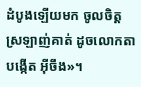ដំបូងឡើយមក ចូលចិត្តស្រឡាញ់គាត់ ដូចលោកតាបង្កើត អ៊ីចឹង»។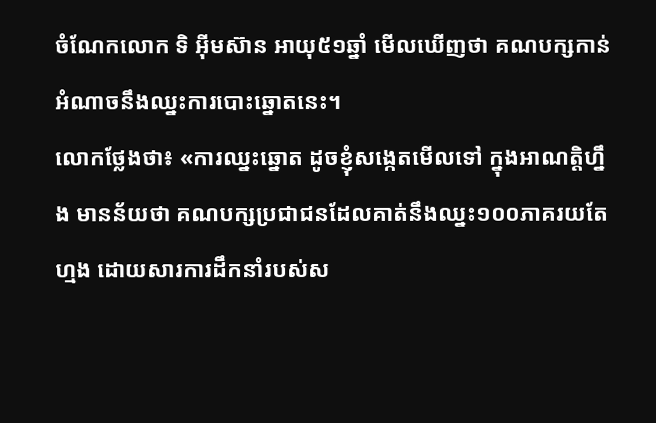ចំណែកលោក ទិ អ៊ីមស៊ាន អាយុ៥១ឆ្នាំ មើលឃើញថា គណបក្សកាន់អំណាចនឹងឈ្នះការបោះឆ្នោតនេះ។
លោកថ្លែងថា៖ «ការឈ្នះឆ្នោត ដូចខ្ញុំសង្កេតមើលទៅ ក្នុងអាណត្តិហ្នឹង មានន័យថា គណបក្សប្រជាជនដែលគាត់នឹងឈ្នះ១០០ភាគរយតែហ្មង ដោយសារការដឹកនាំរបស់ស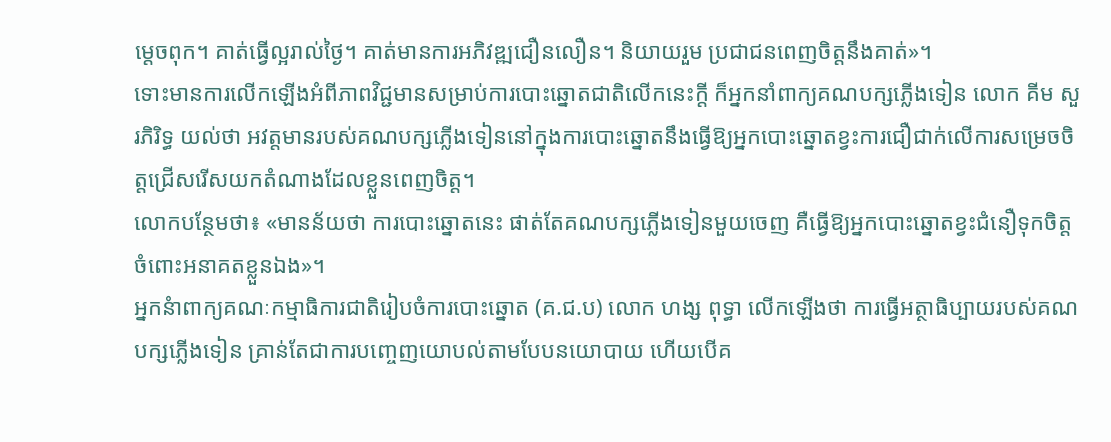ម្តេចពុក។ គាត់ធ្វើល្អរាល់ថ្ងៃ។ គាត់មានការអភិវឌ្ឍជឿនលឿន។ និយាយរួម ប្រជាជនពេញចិត្តនឹងគាត់»។
ទោះមានការលើកឡើងអំពីភាពវិជ្ជមានសម្រាប់ការបោះឆ្នោតជាតិលើកនេះក្តី ក៏អ្នកនាំពាក្យគណបក្សភ្លើងទៀន លោក គីម សួរភិរិទ្ធ យល់ថា អវត្តមានរបស់គណបក្សភ្លើងទៀននៅក្នុងការបោះឆ្នោតនឹងធ្វើឱ្យអ្នកបោះឆ្នោតខ្វះការជឿជាក់លើការសម្រេចចិត្តជ្រើសរើសយកតំណាងដែលខ្លួនពេញចិត្ត។
លោកបន្ថែមថា៖ «មានន័យថា ការបោះឆ្នោតនេះ ផាត់តែគណបក្សភ្លើងទៀនមួយចេញ គឺធ្វើឱ្យអ្នកបោះឆ្នោតខ្វះជំនឿទុកចិត្តចំពោះអនាគតខ្លួនឯង»។
អ្នកនំាពាក្យគណៈកម្មាធិការជាតិរៀបចំការបោះឆ្នោត (គ.ជ.ប) លោក ហង្ស ពុទ្ធា លើកឡើងថា ការធ្វើអត្ថាធិប្បាយរបស់គណបក្សភ្លើងទៀន គ្រាន់តែជាការបញ្ចេញយោបល់តាមបែបនយោបាយ ហើយបើគ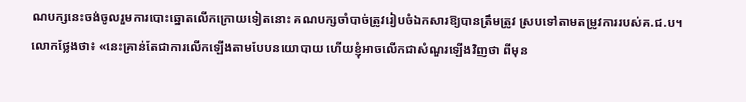ណបក្សនេះចង់ចូលរួមការបោះឆ្នោតលើកក្រោយទៀតនោះ គណបក្សចាំបាច់ត្រូវរៀបចំឯកសារឱ្យបានត្រឹមត្រូវ ស្របទៅតាមតម្រូវការរបស់គ.ជ.ប។
លោកថ្លែងថា៖ «នេះគ្រាន់តែជាការលើកឡើងតាមបែបនយោបាយ ហើយខ្ញុំអាចលើកជាសំណួរឡើងវិញថា ពីមុន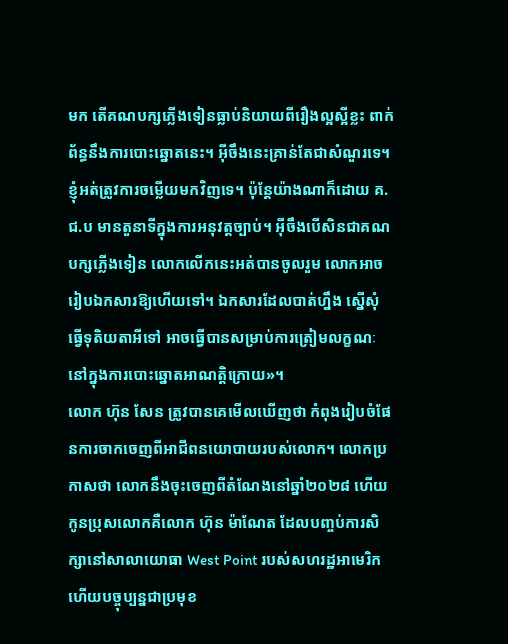មក តើគណបក្សភ្លើងទៀនធ្លាប់និយាយពីរឿងល្អស្អីខ្លះ ពាក់ព័ន្ធនឹងការបោះឆ្នោតនេះ។ អ៊ីចឹងនេះគ្រាន់តែជាសំណួរទេ។ ខ្ញុំអត់ត្រូវការចម្លើយមកវិញទេ។ ប៉ុន្តែយ៉ាងណាក៏ដោយ គ.ជ.ប មានតួនាទីក្នុងការអនុវត្តច្បាប់។ អ៊ីចឹងបើសិនជាគណបក្សភ្លើងទៀន លោកលើកនេះអត់បានចូលរួម លោកអាចរៀបឯកសារឱ្យហើយទៅ។ ឯកសារដែលបាត់ហ្នឹង ស្នើសុំធ្វើទុតិយតាអីទៅ អាចធ្វើបានសម្រាប់ការត្រៀមលក្ខណៈនៅក្នុងការបោះឆ្នោតអាណត្តិក្រោយ»។
លោក ហ៊ុន សែន ត្រូវបានគេមើលឃើញថា កំពុងរៀបចំផែនការចាកចេញពីអាជីពនយោបាយរបស់លោក។ លោកប្រកាសថា លោកនឹងចុះចេញពីតំណែងនៅឆ្នាំ២០២៨ ហើយកូនប្រុសលោកគឺលោក ហ៊ុន ម៉ាណែត ដែលបញ្ចប់ការសិក្សានៅសាលាយោធា West Point របស់សហរដ្ឋអាមេរិក ហើយបច្ចុប្បន្នជាប្រមុខ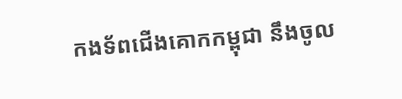កងទ័ពជើងគោកកម្ពុជា នឹងចូល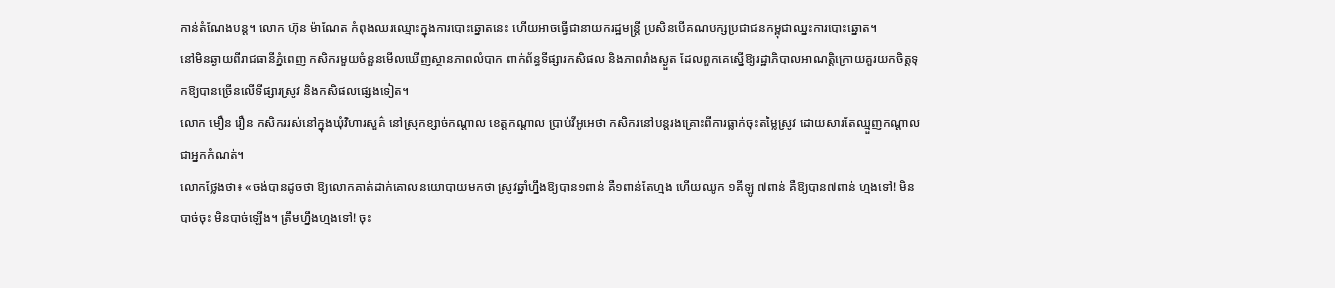កាន់តំណែងបន្ត។ លោក ហ៊ុន ម៉ាណែត កំពុងឈរឈ្មោះក្នុងការបោះឆ្នោតនេះ ហើយអាចធ្វើជានាយករដ្ឋមន្ត្រី ប្រសិនបើគណបក្សប្រជាជនកម្ពុជាឈ្នះការបោះឆ្នោត។
នៅមិនឆ្ងាយពីរាជធានីភ្នំពេញ កសិករមួយចំនួនមើលឃើញស្ថានភាពលំបាក ពាក់ព័ន្ធទីផ្សារកសិផល និងភាពរាំងស្ងួត ដែលពួកគេស្នើឱ្យរដ្ឋាភិបាលអាណត្តិក្រោយគួរយកចិត្តទុកឱ្យបានច្រើនលើទីផ្សារស្រូវ និងកសិផលផ្សេងទៀត។
លោក មឿន រឿន កសិកររស់នៅក្នុងឃុំវិហារសួគ៌ នៅស្រុកខ្សាច់កណ្តាល ខេត្តកណ្តាល ប្រាប់វីអូអេថា កសិករនៅបន្តរងគ្រោះពីការធ្លាក់ចុះតម្លៃស្រូវ ដោយសារតែឈ្មួញកណ្តាលជាអ្នកកំណត់។
លោកថ្លែងថា៖ «ចង់បានដូចថា ឱ្យលោកគាត់ដាក់គោលនយោបាយមកថា ស្រូវឆ្នាំហ្នឹងឱ្យបាន១ពាន់ គឺ១ពាន់តែហ្មង ហើយឈូក ១គីឡូ ៧ពាន់ គឺឱ្យបាន៧ពាន់ ហ្មងទៅ! មិនបាច់ចុះ មិនបាច់ឡើង។ ត្រឹមហ្នឹងហ្មងទៅ! ចុះ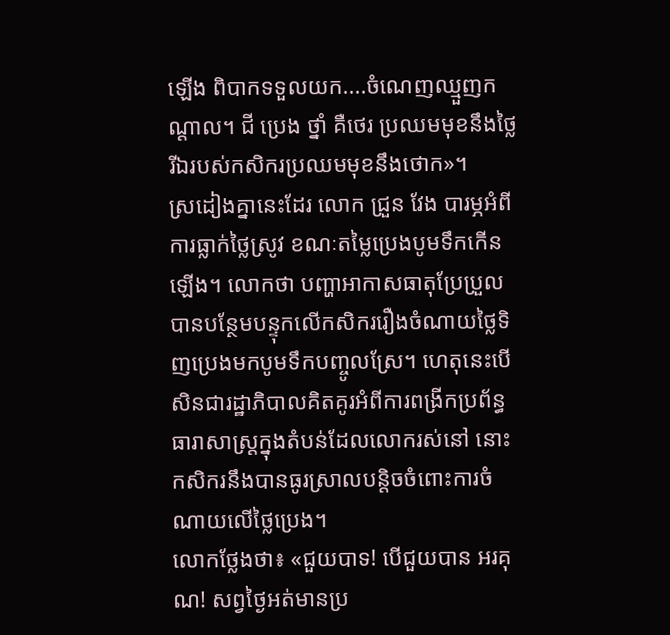ឡើង ពិបាកទទួលយក....ចំណេញឈ្មួញកណ្តាល។ ជី ប្រេង ថ្នាំ គឺថេរ ប្រឈមមុខនឹងថ្លៃ រីឯរបស់កសិករប្រឈមមុខនឹងថោក»។
ស្រដៀងគ្នានេះដែរ លោក ជ្រួន វែង បារម្ភអំពីការធ្លាក់ថ្លៃស្រូវ ខណៈតម្លៃប្រេងបូមទឹកកើនឡើង។ លោកថា បញ្ហាអាកាសធាតុប្រែប្រួលបានបន្ថែមបន្ទុកលើកសិកររឿងចំណាយថ្លៃទិញប្រេងមកបូមទឹកបញ្ចូលស្រែ។ ហេតុនេះបើសិនជារដ្ឋាភិបាលគិតគូរអំពីការពង្រីកប្រព័ន្ធធារាសាស្ត្រក្នុងតំបន់ដែលលោករស់នៅ នោះកសិករនឹងបានធូរស្រាលបន្តិចចំពោះការចំណាយលើថ្លៃប្រេង។
លោកថ្លែងថា៖ «ជួយបាទ! បើជួយបាន អរគុណ! សព្វថ្ងៃអត់មានប្រ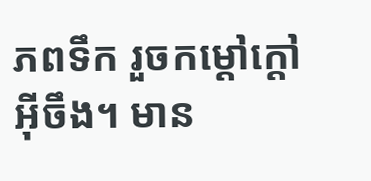ភពទឹក រួចកម្ដៅក្តៅអ៊ីចឹង។ មាន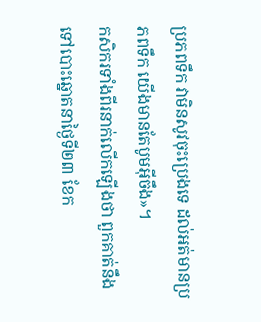ប្រភពទឹក វាមិនសូវចុះប្រេងទេ ដល់អត់មានប្រភពទឹក យើងមានតែបូមអ៊ីចឹង»។
កសិករទាំងពីរនាក់លើកឡើងថា ពួកគាត់នឹងទៅបោះឆ្នោតនាថ្ងៃទី២៣ ខែក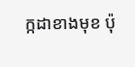ក្កដាខាងមុខ ប៉ុ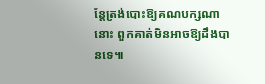ន្តែត្រង់បោះឱ្យគណបក្សណានោះ ពួកគាត់មិនអាចឱ្យដឹងបានទេ៕